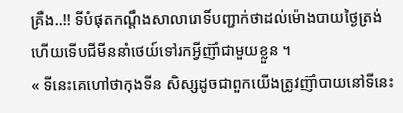គ្រឺង..!! ទីបំផុតកណ្ដឹងសាលារោទិ៍បញ្ជាក់ថាដល់ម៉ោងបាយថ្ងៃត្រង់ហើយទើបជីមីននាំថេយ៍ទៅរកអ្វីញ៊ាំជាមួយខ្លួន ។
« ទីនេះគេហៅថាកុងទីន សិស្សដូចជាពួកយើងត្រូវញ៊ាំបាយនៅទីនេះ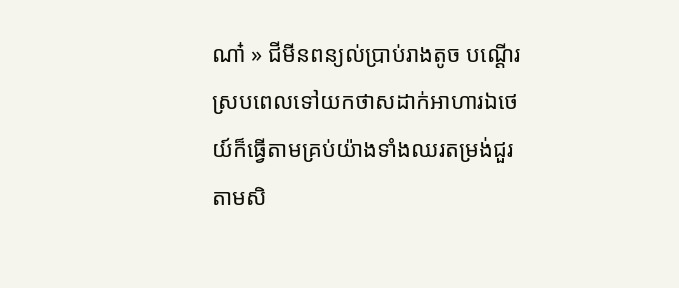ណា៎ » ជីមីនពន្យល់ប្រាប់រាងតូច បណ្ដើរស្របពេលទៅយកថាសដាក់អាហារឯថេយ៍ក៏ធ្វើតាមគ្រប់យ៉ាងទាំងឈរតម្រង់ជួរតាមសិ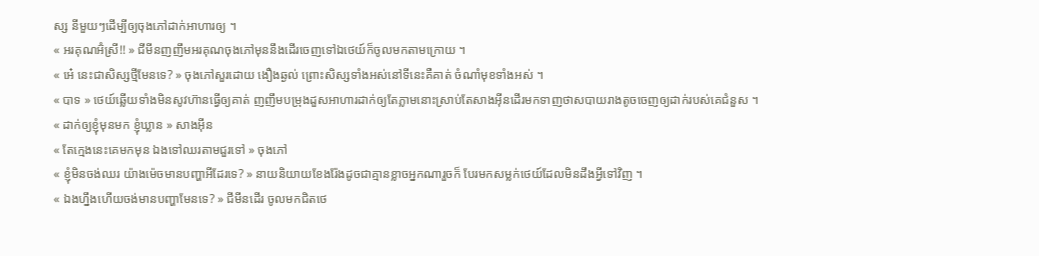ស្ស នីមួយៗដើម្បីឲ្យចុងភៅដាក់អាហារឲ្យ ។
« អរគុណអ៊ំស្រី!! » ជីមីនញញឹមអរគុណចុងភៅមុននឹងដើរចេញទៅឯថេយ៍ក៏ចូលមកតាមក្រោយ ។
« អេ៎ នេះជាសិស្សថ្មីមែនទេ? » ចុងភៅសួរដោយ ងឿងឆ្ងល់ ព្រោះសិស្សទាំងអស់នៅទីនេះគឺគាត់ ចំណាំមុខទាំងអស់ ។
« បាទ » ថេយ៍ឆ្លើយទាំងមិនសូវហ៊ានធ្វើឲ្យគាត់ ញញឹមបម្រុងដួសអាហារដាក់ឲ្យតែភ្លាមនោះស្រាប់តែសាងអ៊ីនដើរមកទាញថាសបាយរាងតូចចេញឲ្យដាក់របស់គេជំនួស ។
« ដាក់ឲ្យខ្ញុំមុនមក ខ្ញុំឃ្លាន » សាងអ៊ីន
« តែក្មេងនេះគេមកមុន ឯងទៅឈរតាមជួរទៅ » ចុងភៅ
« ខ្ញុំមិនចង់ឈរ យ៉ាងម៉េចមានបញ្ហាអីដែរទេ? » នាយនិយាយខែងរ៉ែងដូចជាគ្មានខ្លាចអ្នកណារួចក៏ បែរមកសម្លក់ថេយ៍ដែលមិនដឹងអ្វីទៅវិញ ។
« ឯងហ្នឹងហើយចង់មានបញ្ហាមែនទេ? » ជីមីនដើរ ចូលមកជិតថេ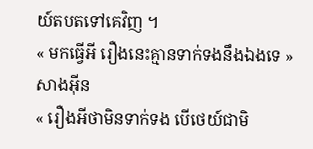យ៍តបតទៅគេវិញ ។
« មកធ្វើអី រឿងនេះគ្មានទាក់ទងនឹងឯងទេ » សាងអ៊ីន
« រឿងអីថាមិនទាក់ទង បើថេយ៍ជាមិ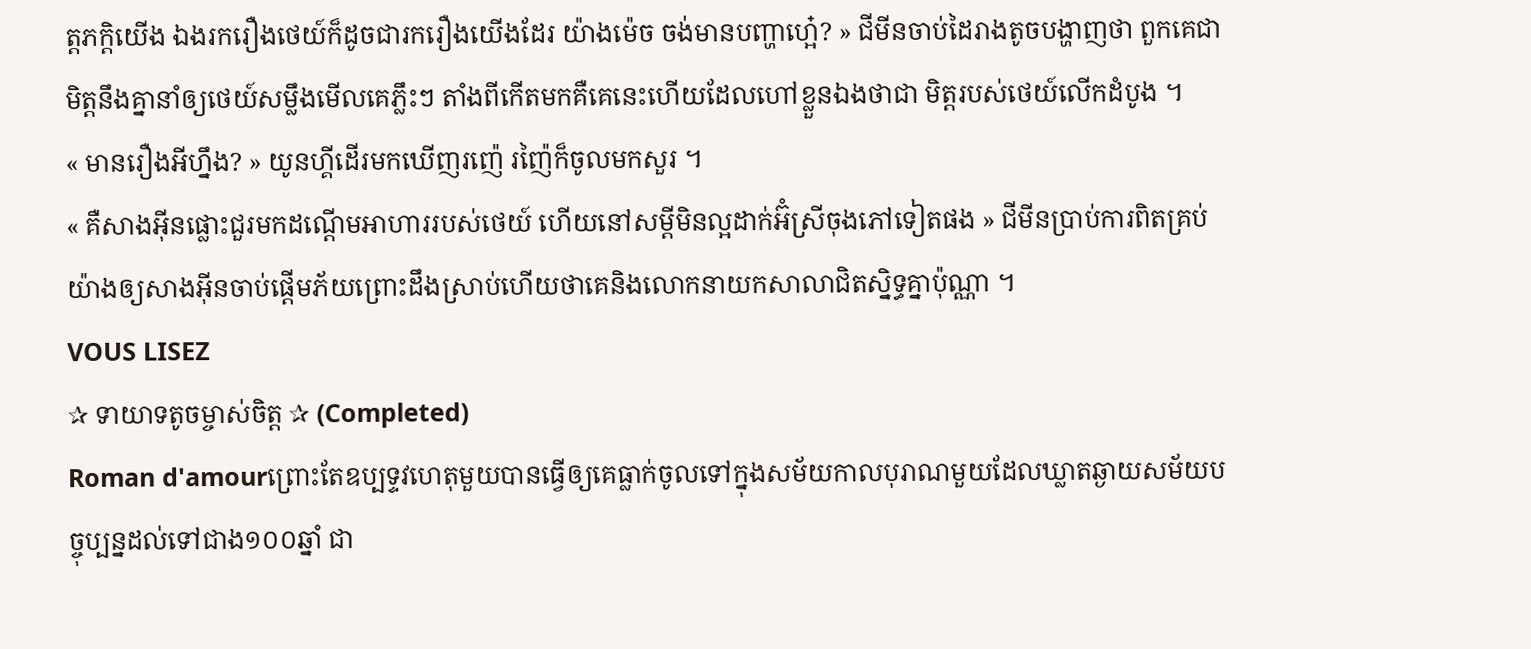ត្តភក្តិយើង ឯងរករឿងថេយ៍ក៏ដូចជារករឿងយើងដែរ យ៉ាងម៉េច ចង់មានបញ្ហាហ្អេ៎? » ជីមីនចាប់ដៃរាងតូចបង្ហាញថា ពួកគេជាមិត្តនឹងគ្នានាំឲ្យថេយ៍សម្លឹងមើលគេភ្លឹះៗ តាំងពីកើតមកគឺគេនេះហើយដែលហៅខ្លួនឯងថាជា មិត្តរបស់ថេយ៍លើកដំបូង ។
« មានរឿងអីហ្នឹង? » យូនហ្គីដើរមកឃើញរញ៉េ រញ៉ៃក៏ចូលមកសួរ ។
« គឺសាងអ៊ីនផ្លោះជួរមកដណ្ដើមអាហាររបស់ថេយ៍ ហើយនៅសម្ដីមិនល្អដាក់អ៊ំស្រីចុងភៅទៀតផង » ជីមីនប្រាប់ការពិតគ្រប់យ៉ាងឲ្យសាងអ៊ីនចាប់ផ្ដើមភ័យព្រោះដឹងស្រាប់ហើយថាគេនិងលោកនាយកសាលាជិតស្និទ្ធគ្នាប៉ុណ្ណា ។
VOUS LISEZ
✰ ទាយាទតូចម្ចាស់ចិត្ត ✰ (Completed)
Roman d'amourព្រោះតែឧប្បទ្ទវហេតុមួយបានធ្វើឲ្យគេធ្លាក់ចូលទៅក្នុងសម័យកាលបុរាណមួយដែលឃ្លាតឆ្ងាយសម័យបច្ចុប្បន្នដល់ទៅជាង១០០ឆ្នាំ ជា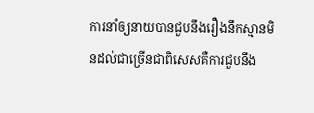ការនាំឲ្យនាយបានជួបនឹងរឿងនឹកស្មានមិនដល់ជាច្រើនជាពិសេសគឺការជួបនឹង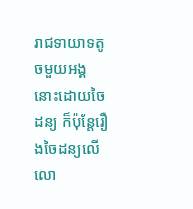រាជទាយាទតូចមួយអង្គនោះដោយចៃដន្យ ក៏ប៉ុន្តែរឿងចៃដន្យលើលោ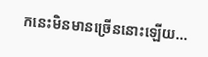កនេះមិនមានច្រើននោះឡើយ...